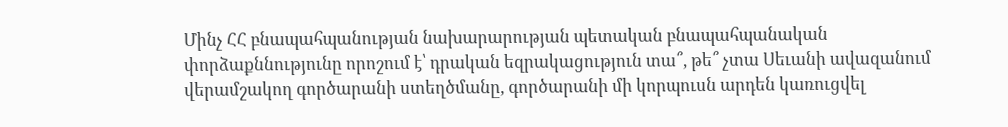Մինչ ՀՀ բնապահպանության նախարարության պետական բնապահպանական փորձաքննությունը որոշում է՝ դրական եզրակացություն տա՞, թե՞ չտա Սեւանի ավազանում վերամշակող գործարանի ստեղծմանը, գործարանի մի կորպուսն արդեն կառուցվել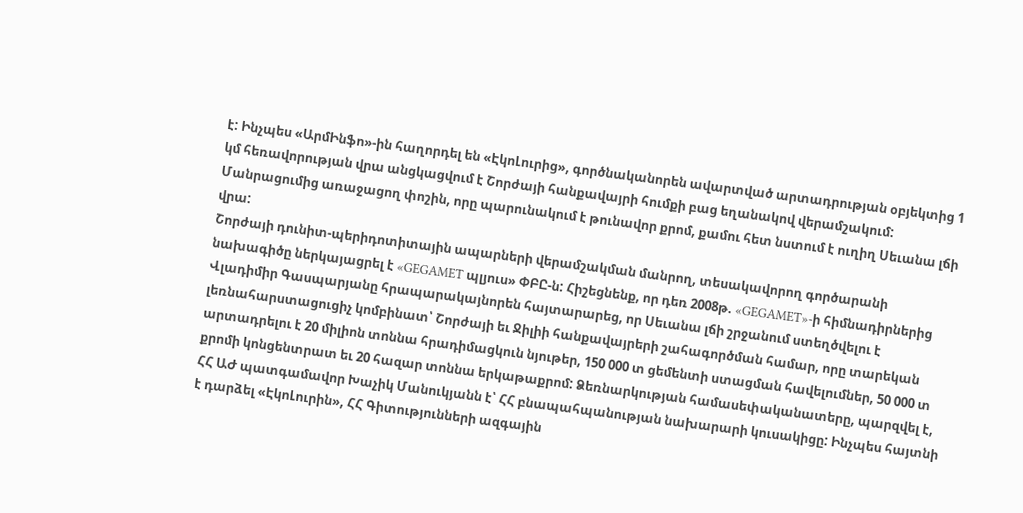է: Ինչպես «ԱրմԻնֆո»-ին հաղորդել են «ԷկոԼուրից», գործնականորեն ավարտված արտադրության օբյեկտից 1 կմ հեռավորության վրա անցկացվում է Շորժայի հանքավայրի հումքի բաց եղանակով վերամշակում: Մանրացումից առաջացող փոշին, որը պարունակում է թունավոր քրոմ, քամու հետ նստում է ուղիղ Սեւանա լճի վրա:
Շորժայի դունիտ-պերիդոտիտային ապարների վերամշակման մանրող, տեսակավորող գործարանի նախագիծը ներկայացրել է «GEGAMET պլյուս» ՓԲԸ-ն: Հիշեցնենք, որ դեռ 2008թ. «GEGAMET»-ի հիմնադիրներից Վլադիմիր Գասպարյանը հրապարակայնորեն հայտարարեց, որ Սեւանա լճի շրջանում ստեղծվելու է լեռնահարստացուցիչ կոմբինատ՝ Շորժայի եւ Ջիլիի հանքավայրերի շահագործման համար, որը տարեկան արտադրելու է 20 միլիոն տոննա հրադիմացկուն նյութեր, 150 000 տ ցեմենտի ստացման հավելումներ, 50 000 տ քրոմի կոնցենտրատ եւ 20 հազար տոննա երկաթաքրոմ: Ձեռնարկության համասեփականատերը, պարզվել է, ՀՀ ԱԺ պատգամավոր Խաչիկ Մանուկյանն է՝ ՀՀ բնապահպանության նախարարի կուսակիցը: Ինչպես հայտնի է դարձել «ԷկոԼուրին», ՀՀ Գիտությունների ազգային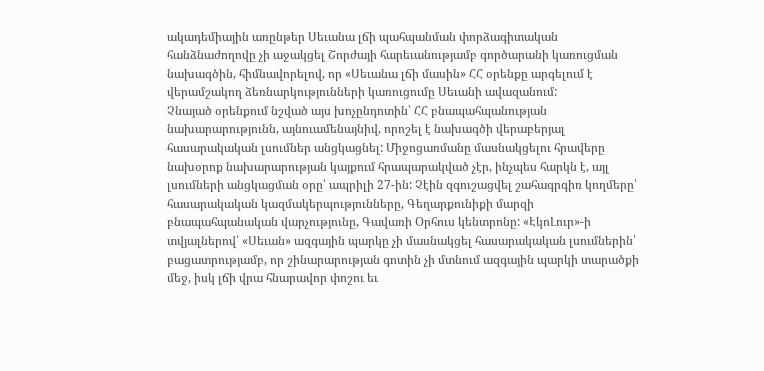ակադեմիային առընթեր Սեւանա լճի պահպանման փորձագիտական հանձնաժողովը չի աջակցել Շորժայի հարեւանությամբ գործարանի կառուցման նախագծին, հիմնավորելով, որ «Սեւանա լճի մասին» ՀՀ օրենքը արգելում է վերամշակող ձեռնարկությունների կառուցումը Սեւանի ավազանում:
Չնայած օրենքում նշված այս խոչընդոտին՝ ՀՀ բնապահպանության նախարարությունն, այնուամենայնիվ, որոշել է նախագծի վերաբերյալ հասարակական լսումներ անցկացնել: Միջոցառմանը մասնակցելու հրավերը նախօրոք նախարարության կայքում հրապարակված չէր, ինչպես հարկն է, այլ լսումների անցկացման օրը՝ ապրիլի 27-ին: Չէին զգուշացվել շահագրգիռ կողմերը՝ հասարակական կազմակերպությունները, Գեղարքունիքի մարզի բնապահպանական վարչությունը, Գավառի Օրհուս կենտրոնը: «ԷկոԼուր»-ի տվյալներով՝ «Սեւան» ազգային պարկը չի մասնակցել հասարակական լսումներին՝ բացատրությամբ, որ շինարարության գոտին չի մտնում ազգային պարկի տարածքի մեջ, իսկ լճի վրա հնարավոր փոշու եւ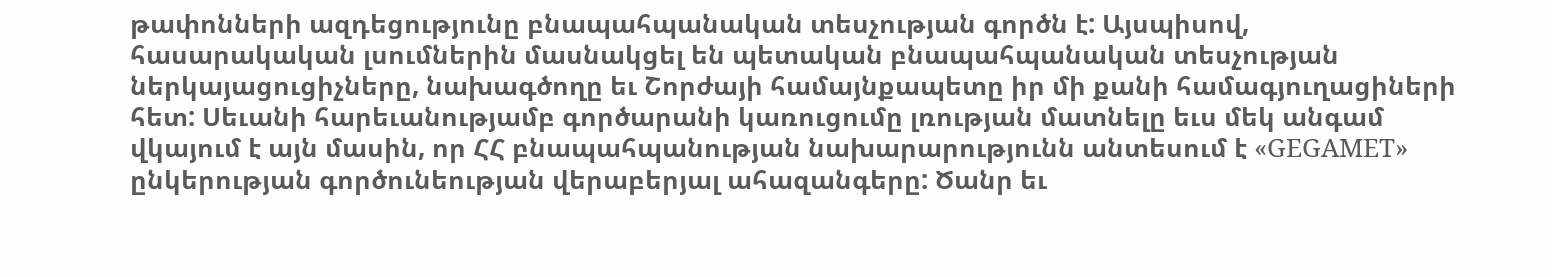թափոնների ազդեցությունը բնապահպանական տեսչության գործն է: Այսպիսով, հասարակական լսումներին մասնակցել են պետական բնապահպանական տեսչության ներկայացուցիչները, նախագծողը եւ Շորժայի համայնքապետը իր մի քանի համագյուղացիների հետ: Սեւանի հարեւանությամբ գործարանի կառուցումը լռության մատնելը եւս մեկ անգամ վկայում է այն մասին, որ ՀՀ բնապահպանության նախարարությունն անտեսում է «GEGAMET» ընկերության գործունեության վերաբերյալ ահազանգերը: Ծանր եւ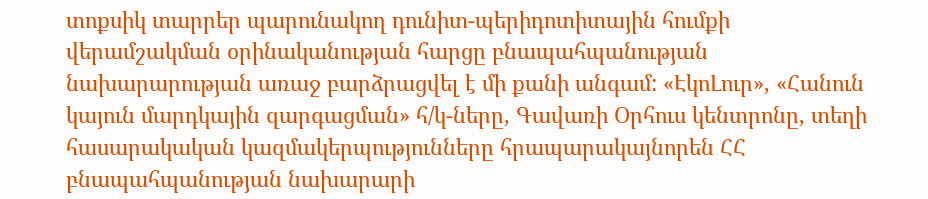տոքսիկ տարրեր պարունակող դունիտ-պերիդոտիտային հումքի վերամշակման օրինականության հարցը բնապահպանության նախարարության առաջ բարձրացվել է մի քանի անգամ: «ԷկոԼուր», «Հանուն կայուն մարդկային զարգացման» հ/կ-ները, Գավառի Օրհուս կենտրոնը, տեղի հասարակական կազմակերպությունները հրապարակայնորեն ՀՀ բնապահպանության նախարարի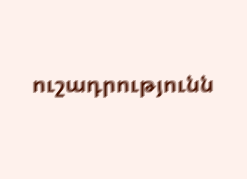ուշադրությունն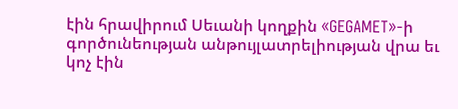էին հրավիրում Սեւանի կողքին «GEGAMET»-ի գործունեության անթույլատրելիության վրա եւ կոչ էին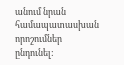անում նրան համապատասխան որոշումներ ընդունել: